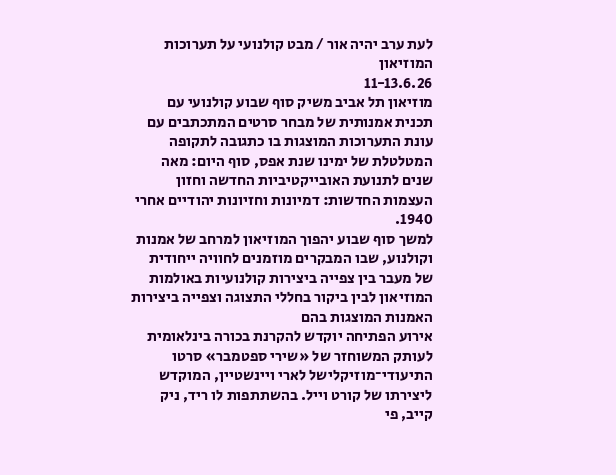לעת ערב יהיה אור / מבט קולנועי על תערוכות המוזיאון
11-13.6.26
מוזיאון תל אביב משיק סוף שבוע קולנועי עם תכנית אמנותית של מבחר סרטים המתכתבים עם עונת התערוכות המוצגות בו כתגובה לתקופה המטלטלת של ימינו שנת אפס, סוף היום: מאה שנים לתנועת האובייקטיביות החדשה וחזון העצמות החדשות: דמיונות וחזיונות יהודיים אחרי 1940.
למשך סוף שבוע יהפוך המוזיאון למרחב של אמנות וקולנוע, שבו המבקרים מוזמנים לחוויה ייחודית של מעבר בין צפייה ביצירות קולנועיות באולמות המוזיאון לבין ביקור בחללי התצוגה וצפייה ביצירות האמנות המוצגות בהם
אירוע הפתיחה יוקדש להקרנת בכורה בינלאומית לעותק המשוחזר של «שירי ספטמבר» סרטו התיעודי־מוזיקלישל לארי ויינשטיין, המוקדש ליצירתו של קורט וייל. בהשתתפות לו ריד, ניק קייב, פי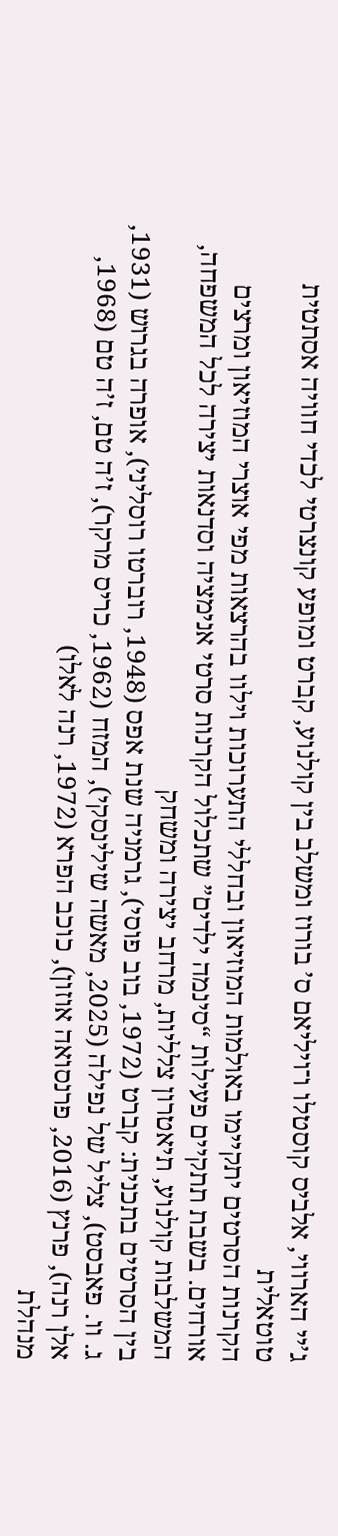ג’יי הארווי, אלביס קוסטלו ו־ויליאם ס’ בורוז ומשלב בין קולנוע, קברט ומופע קונצרטי לכדי חוויה אסתטית טוטאלית
הקרנות הסרטים יתקיימו באולמות המוזיאון ובחללי התערוכות וילוו בהרצאות מפי אוצרי המוזיאון ומרצים אורחים. בשבת תתקיים פעילות “סינמה ילדים” שתכלול הקרנות סרטי אנימציה וסדנאות יצירה לכל המשפחה, המשלבות קולנוע, תיאטרון צלליות, מרחב יצירה ומשחק
בין הסרטים בתכנית: קברט (1972, בוב פוסי), גרמניה שנת אפס (1948, רוברטו רוסליני), אופרה בגרוש (1931, ג. וו. פאבסט), צליל של נפילה (2025, מאשה שילינסקי), המזח (1962, כריס מרקר), ז’ה טם, ז’ה טם (1968, אלן רנה), פרנץ (2016, פרנסואה אוזון), כוכב הפרא (1972, רנה לאלו)
מנהלת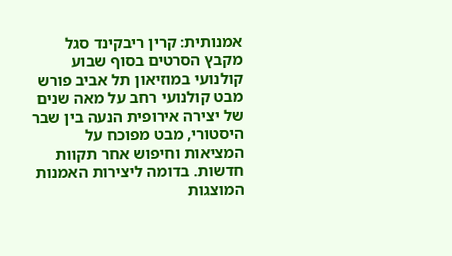אמנותית: קרין ריבקינד סגל
מקבץ הסרטים בסוף שבוע קולנועי במוזיאון תל אביב פורש מבט קולנועי רחב על מאה שנים של יצירה אירופית הנעה בין שבר היסטורי, מבט מפוכח על המציאות וחיפוש אחר תקוות חדשות. בדומה ליצירות האמנות המוצגות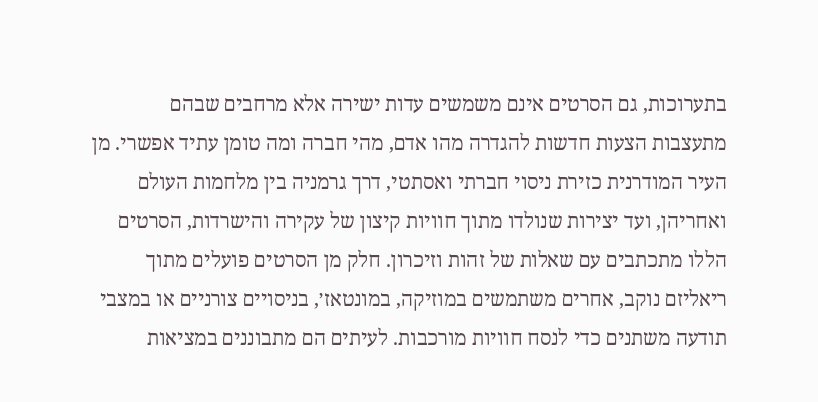בתערוכות, גם הסרטים אינם משמשים עדות ישירה אלא מרחבים שבהם מתעצבות הצעות חדשות להגדרה מהו אדם, מהי חברה ומה טומן עתיד אפשרי. מן העיר המודרנית כזירת ניסוי חברתי ואסתטי, דרך גרמניה בין מלחמות העולם ואחריהן, ועד יצירות שנולדו מתוך חוויות קיצון של עקירה והישרדות, הסרטים הללו מתכתבים עם שאלות של זהות וזיכרון. חלק מן הסרטים פועלים מתוך ריאליזם נוקב, אחרים משתמשים במוזיקה, במונטאז׳, בניסויים צורניים או במצבי תודעה משתנים כדי לנסח חוויות מורכבות. לעיתים הם מתבוננים במציאות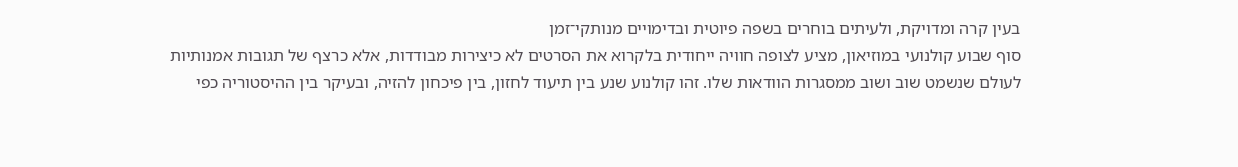בעין קרה ומדויקת, ולעיתים בוחרים בשפה פיוטית ובדימויים מנותקי־זמן
סוף שבוע קולנועי במוזיאון, מציע לצופה חוויה ייחודית בלקרוא את הסרטים לא כיצירות מבודדות, אלא כרצף של תגובות אמנותיות לעולם שנשמט שוב ושוב ממסגרות הוודאות שלו. זהו קולנוע שנע בין תיעוד לחזון, בין פיכחון להזיה, ובעיקר בין ההיסטוריה כפי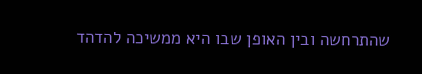שהתרחשה ובין האופן שבו היא ממשיכה להדהד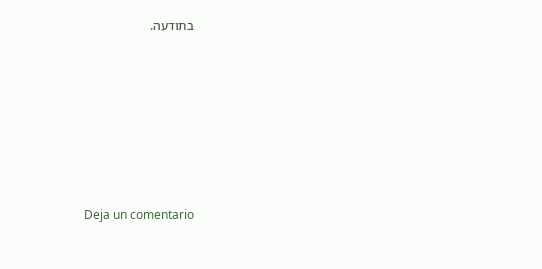בתודעה.








Deja un comentario